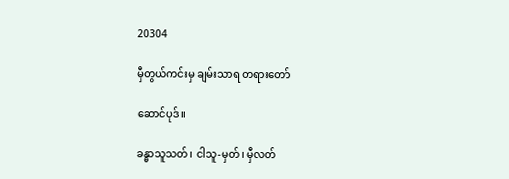20304

မှီတွယ်ကင်းမှ ချမ်းသာရ တရားတော်

ဆောင်ပုဒ်။

ခန္ဓာသူသတ်၊ ငါသူ-မှတ်၊ မှီလတ်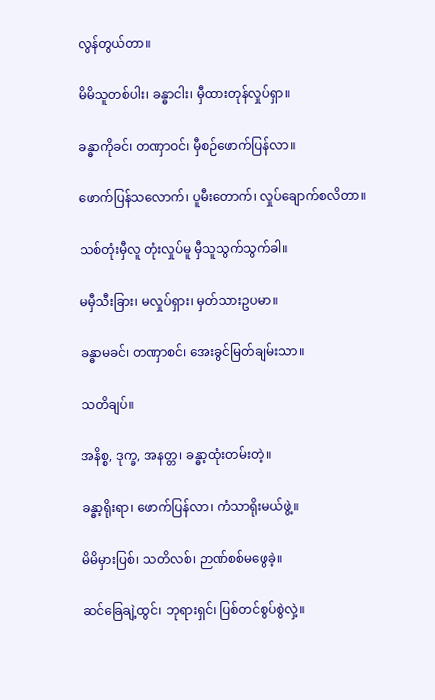လွန်တွယ်တာ။

မိမိသူတစ်ပါး၊ ခန္ဓာငါး၊ မှီထားတုန်လှုပ်ရှာ။

ခန္ဓာကိုခင်၊ တဏှာဝင်၊ မှီစဉ်ဖောက်ပြန်လာ။

ဖောက်ပြန်သလောက်၊ ပူမီးတောက်၊ လှုပ်ချောက်စလိတာ။

သစ်တုံးမှီလူ တုံးလှုပ်မူ မှီသူသွက်သွက်ခါ။

မမှီသီးခြား၊ မလှုပ်ရှား၊ မှတ်သားဥပမာ။

ခန္ဓာမခင်၊ တဏှာစင်၊ အေးခွင်မြတ်ချမ်းသာ။

သတိချပ်။

အနိစ္စ, ဒုက္ခ, အနတ္တ၊ ခန္ဓာ့ထုံးတမ်းတဲ့။

ခန္ဓာ့ရိုးရာ၊ ဖောက်ပြန်လာ၊ ကံသာရိုးမယ်ဖွဲ့။

မိမိမှားပြစ်၊ သတိလစ်၊ ဉာဏ်စစ်မဖွေခဲ့။

ဆင်ခြေချဲ့ထွင်၊ ဘုရားရှင်၊ ပြစ်တင်စွပ်စွဲလှဲ့။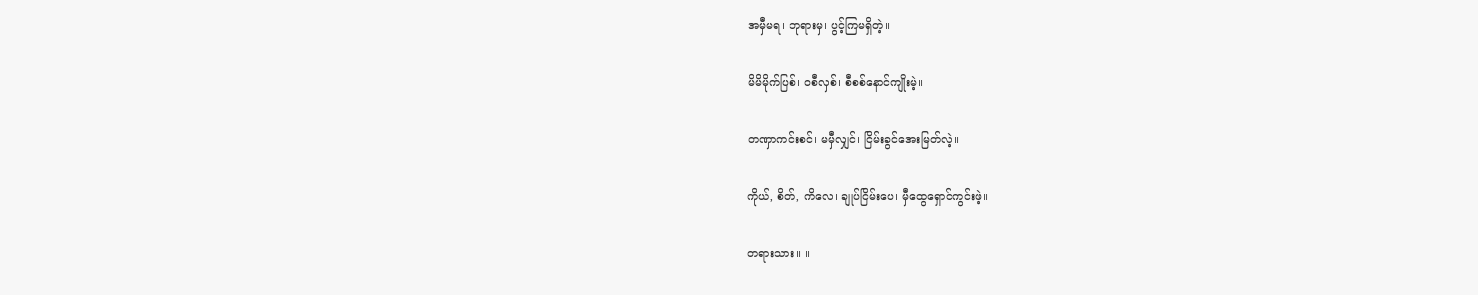အမှီမရ၊ ဘုရားမှ၊ ပွင့်ကြမရှိတဲ့။

မိမိမိုက်ပြစ်၊ ဝစီလှစ်၊ စီစစ်နောင်ကျိုးမဲ့။

တဏှာကင်းစင်၊ မမှီလျှင်၊ ငြိမ်းခွင်အေးမြတ်လဲ့။

ကိုယ်, စိတ်, ကိလေ၊ ချုပ်ငြိမ်းပေ၊ မှီထွေရှောင်ကွင်းဖဲ့။

တရားသား။ ။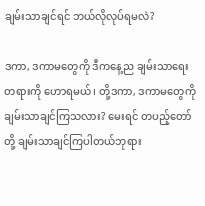ချမ်းသာချင်ရင် ဘယ်လိုလုပ်ရမလဲ?

ဒကာ, ဒကာမတွေကို ဒီကနေ့ည ချမ်းသာရေးတရားကို ဟောရမယ်၊ တို့ဒကာ, ဒကာမတွေကို ချမ်းသာချင်ကြသလား? မေးရင် တပည့်တော်တို့ ချမ်းသာချင်ကြပါတယ်ဘုရား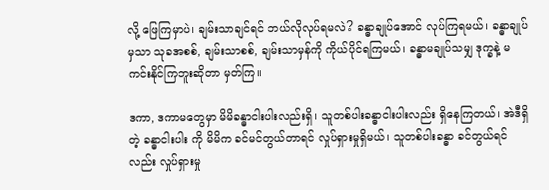လို့ ဖြေကြမှာပဲ၊ ချမ်းသာချင်ရင် ဘယ်လိုလုပ်ရမလဲ? ခန္ဓာချုပ်အောင် လုပ်ကြရမယ်၊ ခန္ဓာချုပ်မှသာ သုခအစစ်, ချမ်းသာစစ်, ချမ်းသာမှန်ကို ကိုယ်ပိုင်ရကြမယ်၊ ခန္ဓာမချုပ်သမျှ ဒုက္ခနဲ့ မကင်းနိုင်ကြဘူးဆိုတာ မှတ်ကြ။

ဒကာ, ဒကာမတွေမှာ မိမိခန္ဓာငါးပါးလည်းရှိ၊ သူတစ်ပါးခန္ဓာငါးပါးလည်း ရှိနေကြတယ်၊ အဲဒီရှိတဲ့ ခန္ဓာငါးပါး ကို မိမိက ခင်မင်တွယ်တာရင် လှုပ်ရှားမှုရှိမယ်၊ သူတစ်ပါးခန္ဓာ ခင်တွယ်ရင်လည်း လှုပ်ရှားမှု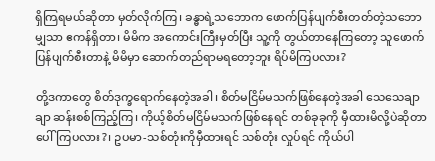ရှိကြရမယ်ဆိုတာ မှတ်လိုက်ကြ၊ ခန္ဓာရဲ့သဘောက ဖောက်ပြန်ပျက်စီးတတ်တဲ့သဘောမျှသာ ဧကန်ရှိတာ၊ မိမိက အကောင်းကြီးမှတ်ပြီး သူ့ကို တွယ်တာနေကြတော့ သူဖောက်ပြန်ပျက်စီးတာနဲ့ မိမိမှာ ဆောက်တည်ရာမရတော့ဘူး ရိပ်မိကြပလား?

တို့ဒကာတွေ စိတ်ဒုက္ခရောက်နေတဲ့အခါ၊ စိတ်မငြိမ်မသက်ဖြစ်နေတဲ့အခါ သေသေချာချာ ဆန်းစစ်ကြည့်ကြ၊ ကိုယ့်စိတ်မငြိမ်မသက်ဖြစ်နေရင် တစ်ခုခုကို မှီထားမိလို့ပဲဆိုတာ ပေါ်ကြပလား?၊ ဥပမာ-သစ်တုံးကိုမှီထားရင် သစ်တုံး လှုပ်ရင် ကိုယ်ပါ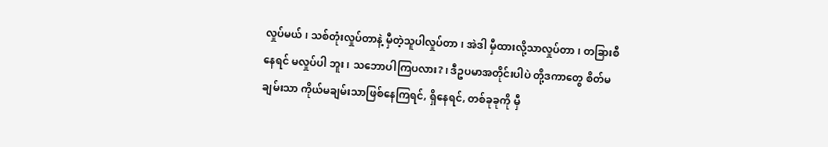လှုပ်မယ်၊ သစ်တုံးလှုပ်တာနဲ့ မှီတဲ့သူပါလှုပ်တာ၊ အဲဒါ မှီထားလို့သာလှုပ်တာ၊ တခြားစီနေရင် မလှုပ်ပါ ဘူး၊ သဘောပါကြပလား?၊ ဒီဥပမာအတိုင်းပါပဲ တို့ဒကာတွေ စိတ်မချမ်းသာ ကိုယ်မချမ်းသာဖြစ်နေကြရင်, ရှိနေရင်, တစ်ခုခုကို မှီ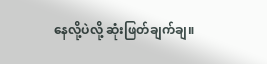နေလို့ပဲလို့ ဆုံးဖြတ်ချက်ချ။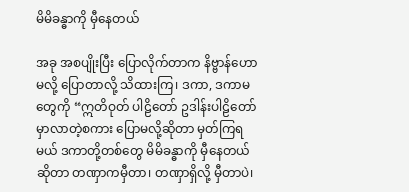မိမိခန္ဓာကို မှီနေတယ်

အခု အစပျိုးပြီး ပြောလိုက်တာက နိဗ္ဗာန်ဟောမလို့ ပြောတာလို့ သိထားကြ၊ ဒကာ, ဒကာမတွေကို “ဣတိဝုတ် ပါဠိတော် ဥဒါန်းပါဠိတော်မှာလာတဲ့စကား ပြောမလို့ဆိုတာ မှတ်ကြရမယ် ဒကာတို့တစ်တွေ မိမိခန္ဓာကို မှီနေတယ် ဆိုတာ တဏှာကမှီတာ၊ တဏှာရှိလို့ မှီတာပဲ၊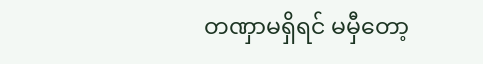တဏှာမရှိရင် မမှီတော့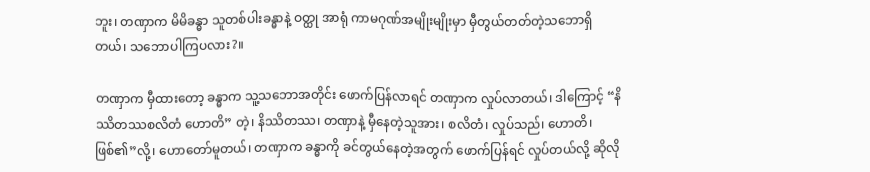ဘူး၊ တဏှာက မိမိခန္ဓာ သူတစ်ပါးခန္ဓာနဲ့ ဝတ္ထု အာရုံ ကာမဂုဏ်အမျိုးမျိုးမှာ မှီတွယ်တတ်တဲ့သဘောရှိတယ်၊ သဘောပါကြပလား?။

တဏှာက မှီထားတော့ ခန္ဓာက သူ့သဘောအတိုင်း ဖောက်ပြန်လာရင် တဏှာက လှုပ်လာတယ်၊ ဒါကြောင့် “နိဿိတဿစလိတံ ဟောတိ” တဲ့၊ နိဿိတဿ၊ တဏှာနဲ့ မှီနေတဲ့သူအား၊ စလိတံ၊ လှုပ်သည်၊ ဟောတိ၊ ဖြစ်၏”လို့၊ ဟောတော်မူတယ်၊ တဏှာက ခန္ဓာကို ခင်တွယ်နေတဲ့အတွက် ဖောက်ပြန်ရင် လှုပ်တယ်လို့ ဆိုလို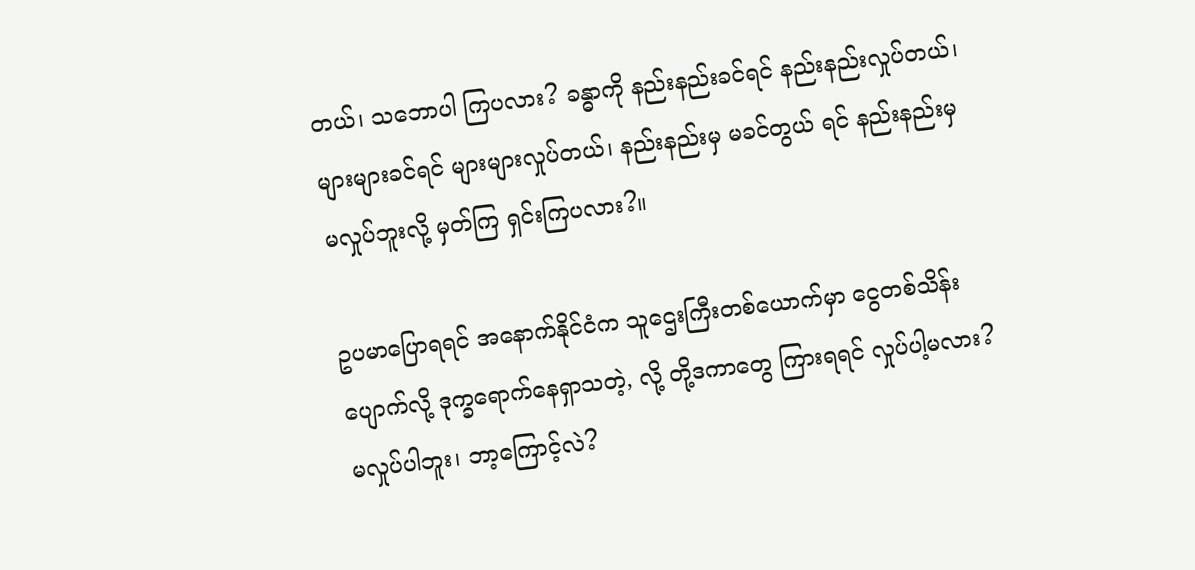တယ်၊ သဘောပါ ကြပလား? ခန္ဓာကို နည်းနည်းခင်ရင် နည်းနည်းလှုပ်တယ်၊ များများခင်ရင် များများလှုပ်တယ်၊ နည်းနည်းမှ မခင်တွယ် ရင် နည်းနည်းမှ မလှုပ်ဘူးလို့ မှတ်ကြ ရှင်းကြပလား?။

ဥပမာပြောရရင် အနောက်နိုင်ငံက သူဌေးကြီးတစ်ယောက်မှာ ငွေတစ်သိန်းပျောက်လို့ ဒုက္ခရောက်နေရှာသတဲ့, လို့ တို့ဒကာတွေ ကြားရရင် လှုပ်ပါ့မလား? မလှုပ်ပါဘူး၊ ဘာ့ကြောင့်လဲ?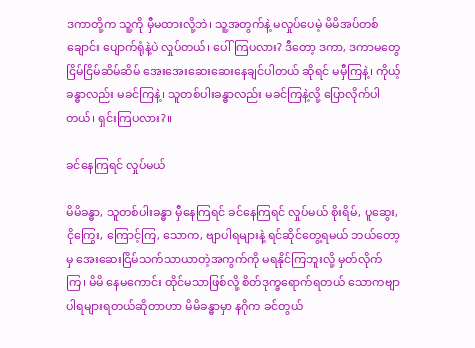ဒကာတို့က သူ့ကို မှီမထားလို့ဘဲ၊ သူ့အတွက်နဲ့ မလှုပ်ပေမဲ့ မိမိအပ်တစ်ချောင်း ပျောက်ရုံနဲ့ပဲ လှုပ်တယ်၊ ပေါ်ကြပလား? ဒီတော့ ဒကာ, ဒကာမတွေ ငြိမ်ငြိမ်ဆိမ်ဆိမ် အေးအေးဆေးဆေးနေချင်ပါတယ် ဆိုရင် မမှီကြနဲ့၊ ကိုယ့်ခန္ဓာလည်း မခင်ကြနဲ့၊ သူတစ်ပါးခန္ဓာလည်း မခင်ကြနဲ့လို့ ပြောလိုက်ပါတယ်၊ ရှင်းကြပလား?။

ခင်နေကြရင် လှုပ်မယ်

မိမိခန္ဓာ, သူတစ်ပါးခန္ဓာ မှီနေကြရင် ခင်နေကြရင် လှုပ်မယ် စိုးရိမ်, ပူဆွေး, ငိုကြွေး, ကြောင့်ကြ, သောက, ဗျာပါရများနဲ့ ရင်ဆိုင်တွေ့ရမယ် ဘယ်တော့မှ အေးဆေးငြိမ်သက်သာယာတဲ့အကွက်ကို မရနိုင်ကြဘူးလို့ မှတ်လိုက်ကြ၊ မိမိ နေမကောင်း ထိုင်မသာဖြစ်လို့ စိတ်ဒုက္ခရောက်ရတယ် သောကဗျာပါရများရတယ်ဆိုတာဟာ မိမိခန္ဓာမှာ နဂိုက ခင်တွယ်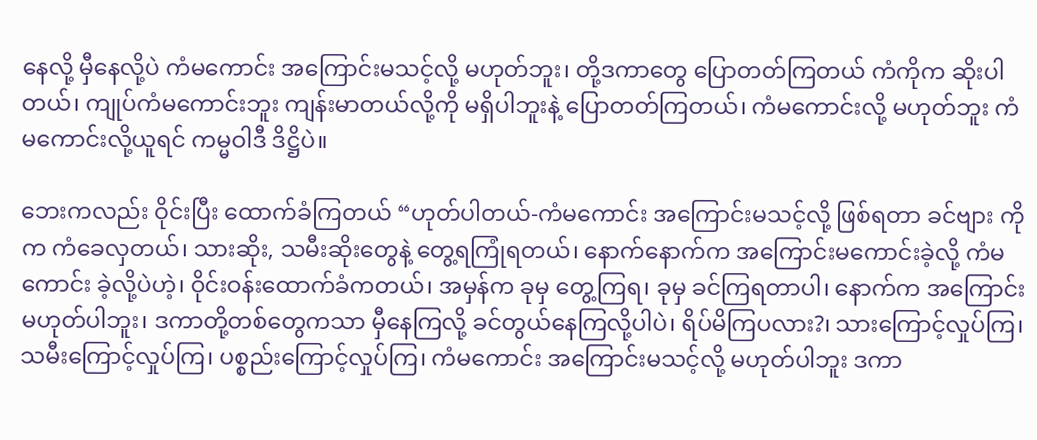နေလို့ မှီနေလို့ပဲ ကံမကောင်း အကြောင်းမသင့်လို့ မဟုတ်ဘူး၊ တို့ဒကာတွေ ပြောတတ်ကြတယ် ကံကိုက ဆိုးပါတယ်၊ ကျုပ်ကံမကောင်းဘူး ကျန်းမာတယ်လို့ကို မရှိပါဘူးနဲ့ ပြောတတ်ကြတယ်၊ ကံမကောင်းလို့ မဟုတ်ဘူး ကံမကောင်းလို့ယူရင် ကမ္မဝါဒီ ဒိဋ္ဌိပဲ။

ဘေးကလည်း ဝိုင်းပြီး ထောက်ခံကြတယ် “ဟုတ်ပါတယ်-ကံမကောင်း အကြောင်းမသင့်လို့ ဖြစ်ရတာ ခင်ဗျား ကိုက ကံခေလှတယ်၊ သားဆိုး, သမီးဆိုးတွေနဲ့ တွေ့ရကြုံရတယ်၊ နောက်နောက်က အကြောင်းမကောင်းခဲ့လို့ ကံမကောင်း ခဲ့လို့ပဲဟဲ့၊ ဝိုင်းဝန်းထောက်ခံကတယ်၊ အမှန်က ခုမှ တွေ့ကြရ၊ ခုမှ ခင်ကြရတာပါ၊ နောက်က အကြောင်းမဟုတ်ပါဘူး၊ ဒကာတို့တစ်တွေကသာ မှီနေကြလို့ ခင်တွယ်နေကြလို့ပါပဲ၊ ရိပ်မိကြပလား?၊ သားကြောင့်လှုပ်ကြ၊ သမီးကြောင့်လှုပ်ကြ၊ ပစ္စည်းကြောင့်လှုပ်ကြ၊ ကံမကောင်း အကြောင်းမသင့်လို့ မဟုတ်ပါဘူး ဒကာ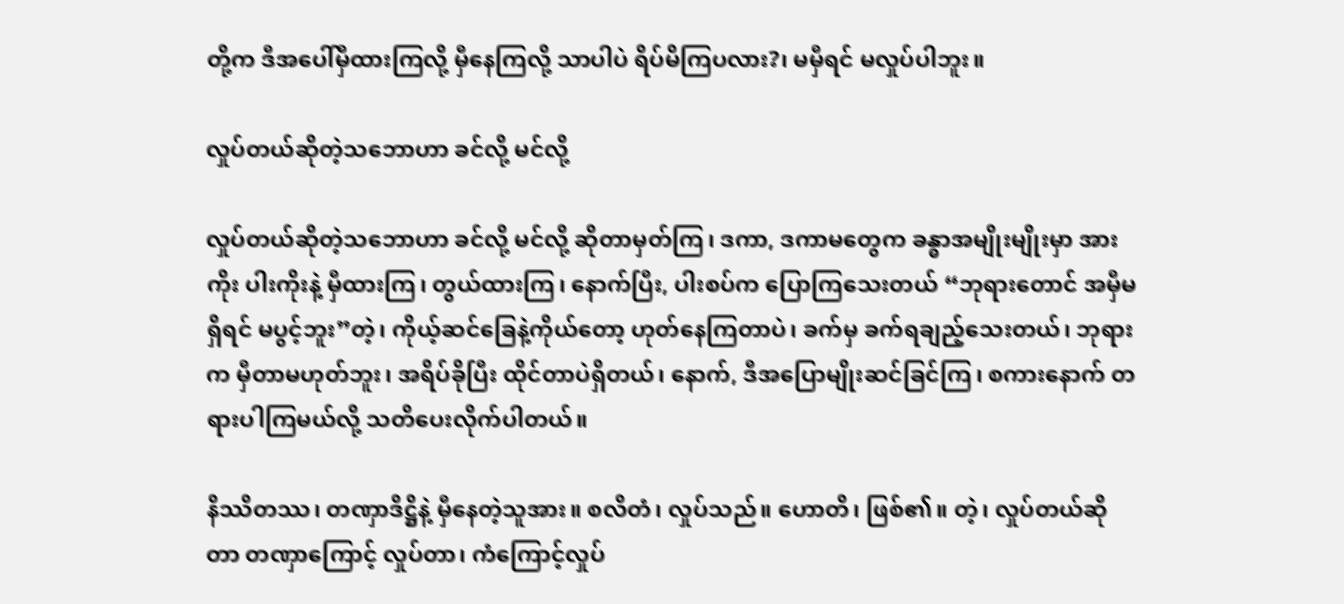တို့က ဒီအပေါ်မှီထားကြလို့ မှီနေကြလို့ သာပါပဲ ရိပ်မိကြပလား?၊ မမှီရင် မလှုပ်ပါဘူး။

လှုပ်တယ်ဆိုတဲ့သဘောဟာ ခင်လို့ မင်လို့

လှုပ်တယ်ဆိုတဲ့သဘောဟာ ခင်လို့ မင်လို့ ဆိုတာမှတ်ကြ၊ ဒကာ, ဒကာမတွေက ခန္ဓာအမျိုးမျိုးမှာ အားကိုး ပါးကိုးနဲ့ မှီထားကြ၊ တွယ်ထားကြ၊ နောက်ပြီး, ပါးစပ်က ပြောကြသေးတယ် “ဘုရားတောင် အမှီမရှိရင် မပွင့်ဘူး”တဲ့၊ ကိုယ့်ဆင်ခြေနဲ့ကိုယ်တော့ ဟုတ်နေကြတာပဲ၊ ခက်မှ ခက်ရချည့်သေးတယ်၊ ဘုရားက မှီတာမဟုတ်ဘူး၊ အရိပ်ခိုပြီး ထိုင်တာပဲရှိတယ်၊ နောက်, ဒီအပြောမျိုးဆင်ခြင်ကြ၊ စကားနောက် တရားပါကြမယ်လို့ သတိပေးလိုက်ပါတယ်။

နိဿိတဿ၊ တဏှာဒိဋ္ဌိနဲ့ မှီနေတဲ့သူအား။ စလိတံ၊ လှုပ်သည်။ ဟောတိ၊ ဖြစ်၏။ တဲ့၊ လှုပ်တယ်ဆိုတာ တဏှာကြောင့် လှုပ်တာ၊ ကံကြောင့်လှုပ်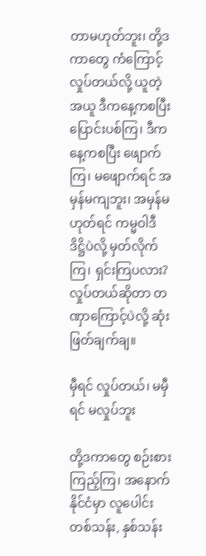တာမဟုတ်ဘူး၊ တို့ဒကာတွေ ကံကြောင့်လှုပ်တယ်လို့ ယူတဲ့အယူ ဒီကနေ့ကစပြီး ပြောင်းပစ်ကြ၊ ဒီကနေ့ကစပြီး ဖျောက်ကြ၊ မဖျောက်ရင် အမှန်မကျဘူး၊ အမှန်မဟုတ်ရင် ကမ္မဝါဒီ ဒိဋ္ဌိပဲလို့ မှတ်လိုက် ကြ၊ ရှင်းကြပလား? လှုပ်တယ်ဆိုတာ တဏှာကြောင့်ပဲလို့ ဆုံးဖြတ်ချက်ချ။

မှီရင် လှုပ်တယ်၊ မမှီရင် မလှုပ်ဘူး

တို့ဒကာတွေ စဉ်းစားကြည့်ကြ၊ အနောက်နိုင်ငံမှာ လူပေါင်းတစ်သန်း, နှစ်သန်း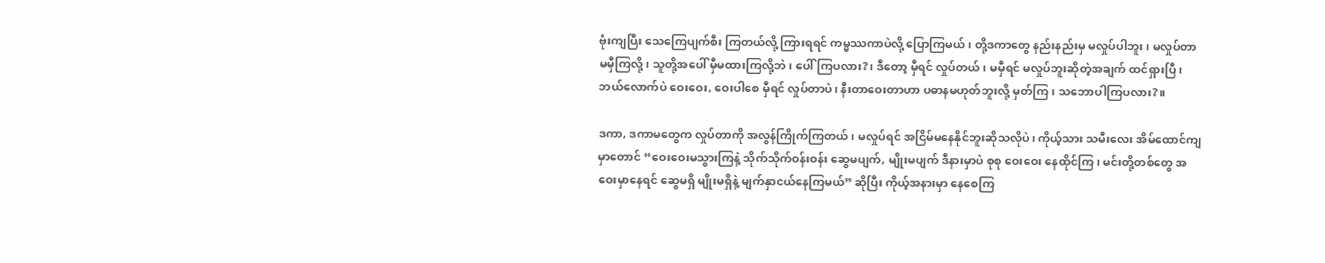ဗုံးကျပြီး သေကြေပျက်စီး ကြတယ်လို့ ကြားရရင် ကမ္မဿကာပဲလို့ ပြောကြမယ်၊ တို့ဒကာတွေ နည်းနည်းမှ မလှုပ်ပါဘူး၊ မလှုပ်တာ မမှီကြလို့၊ သူတို့အပေါ် မှီမထားကြလို့ဘဲ၊ ပေါ်ကြပလား?၊ ဒီတော့ မှီရင် လှုပ်တယ်၊ မမှီရင် မလှုပ်ဘူးဆိုတဲ့အချက် ထင်ရှားပြီ၊ ဘယ်လောက်ပဲ ဝေးဝေး, ဝေးပါစေ မှီရင် လှုပ်တာပဲ၊ နီးတာဝေးတာဟာ ပဓာနမဟုတ်ဘူးလို့ မှတ်ကြ၊ သဘောပါကြပလား?။

ဒကာ, ဒကာမတွေက လှုပ်တာကို အလွန်ကြိုက်ကြတယ်၊ မလှုပ်ရင် အငြိမ်မနေနိုင်ဘူးဆိုသလိုပဲ၊ ကိုယ့်သား သမီးလေး အိမ်ထောင်ကျမှာတောင် “ဝေးဝေးမသွားကြနဲ့ သိုက်သိုက်ဝန်းဝန်း ဆွေမပျက်, မျိုးမပျက် ဒီနားမှာပဲ စုစု ဝေးဝေး နေထိုင်ကြ၊ မင်းတို့တစ်တွေ အဝေးမှာနေရင် ဆွေမရှိ မျိုးမရှိနဲ့ မျက်နှာငယ်နေကြမယ်” ဆိုပြီး ကိုယ့်အနားမှာ နေစေကြ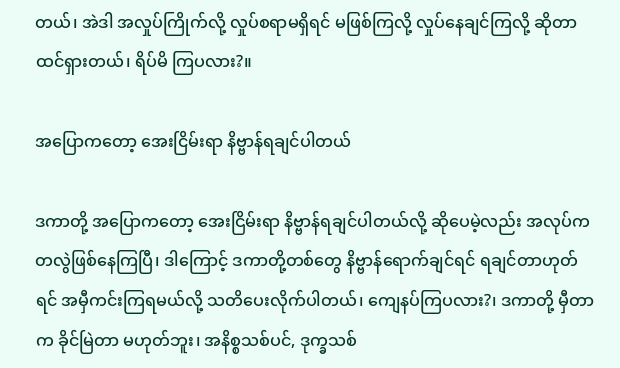တယ်၊ အဲဒါ အလှုပ်ကြိုက်လို့ လှုပ်စရာမရှိရင် မဖြစ်ကြလို့ လှုပ်နေချင်ကြလို့ ဆိုတာ ထင်ရှားတယ်၊ ရိပ်မိ ကြပလား?။

အပြောကတော့ အေးငြိမ်းရာ နိဗ္ဗာန်ရချင်ပါတယ်

ဒကာတို့ အပြောကတော့ အေးငြိမ်းရာ နိဗ္ဗာန်ရချင်ပါတယ်လို့ ဆိုပေမဲ့လည်း အလုပ်ကတလွဲဖြစ်နေကြပြီ၊ ဒါကြောင့် ဒကာတို့တစ်တွေ နိဗ္ဗာန်ရောက်ချင်ရင် ရချင်တာဟုတ်ရင် အမှီကင်းကြရမယ်လို့ သတိပေးလိုက်ပါတယ်၊ ကျေနပ်ကြပလား?၊ ဒကာတို့ မှီတာက ခိုင်မြဲတာ မဟုတ်ဘူး၊ အနိစ္စသစ်ပင်, ဒုက္ခသစ်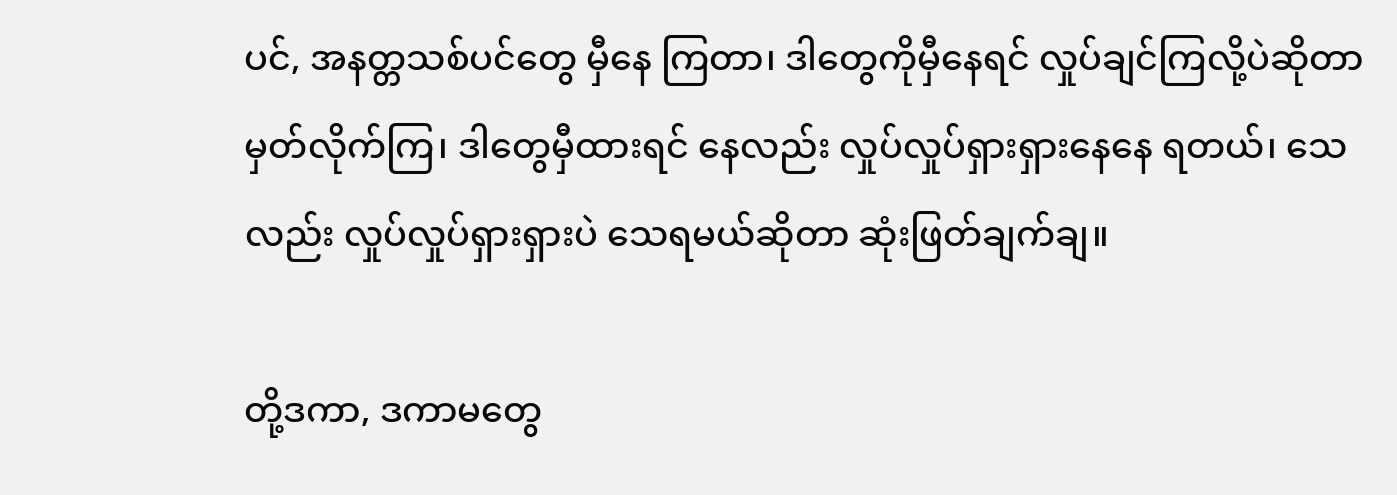ပင်, အနတ္တသစ်ပင်တွေ မှီနေ ကြတာ၊ ဒါတွေကိုမှီနေရင် လှုပ်ချင်ကြလို့ပဲဆိုတာ မှတ်လိုက်ကြ၊ ဒါတွေမှီထားရင် နေလည်း လှုပ်လှုပ်ရှားရှားနေနေ ရတယ်၊ သေလည်း လှုပ်လှုပ်ရှားရှားပဲ သေရမယ်ဆိုတာ ဆုံးဖြတ်ချက်ချ။

တို့ဒကာ, ဒကာမတွေ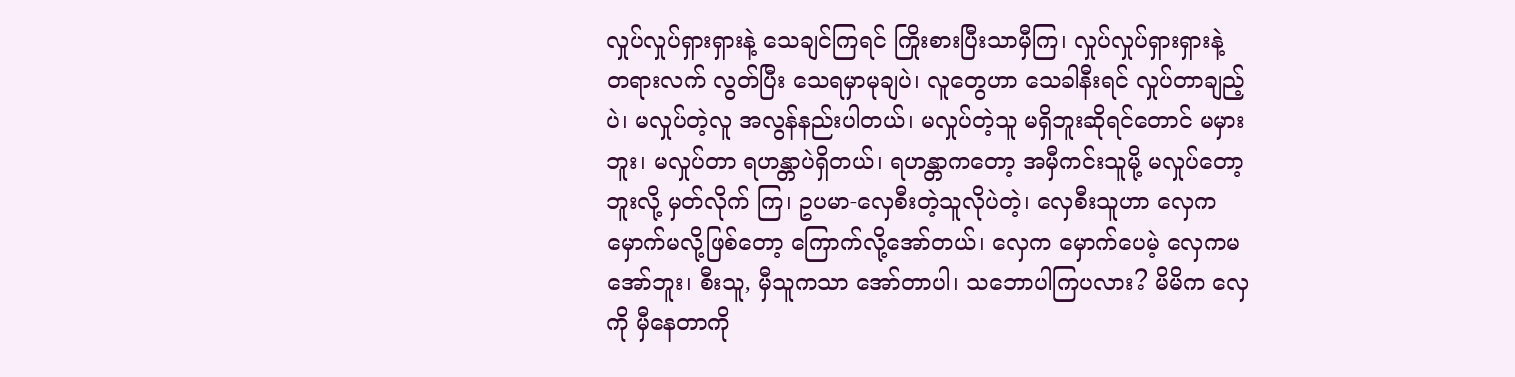လှုပ်လှုပ်ရှားရှားနဲ့ သေချင်ကြရင် ကြိုးစားပြီးသာမှီကြ၊ လှုပ်လှုပ်ရှားရှားနဲ့ တရားလက် လွတ်ပြီး သေရမှာမုချပဲ၊ လူတွေဟာ သေခါနီးရင် လှုပ်တာချည့်ပဲ၊ မလှုပ်တဲ့လူ အလွန်နည်းပါတယ်၊ မလှုပ်တဲ့သူ မရှိဘူးဆိုရင်တောင် မမှားဘူး၊ မလှုပ်တာ ရဟန္တာပဲရှိတယ်၊ ရဟန္တာကတော့ အမှီကင်းသူမို့ မလှုပ်တော့ဘူးလို့ မှတ်လိုက် ကြ၊ ဥပမာ-လှေစီးတဲ့သူလိုပဲတဲ့၊ လှေစီးသူဟာ လှေက မှောက်မလို့ဖြစ်တော့ ကြောက်လို့အော်တယ်၊ လှေက မှောက်ပေမဲ့ လှေကမအော်ဘူး၊ စီးသူ, မှီသူကသာ အော်တာပါ၊ သဘောပါကြပလား? မိမိက လှေကို မှီနေတာကို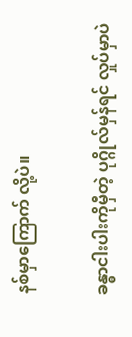နစ်မှာကြောက် လို့ပဲ။

ခန္ဓာငါးပါးကိုမှီတဲ့ ပုဂ္ဂိုလ်မှန်ရင် လှုပ်မှာပဲ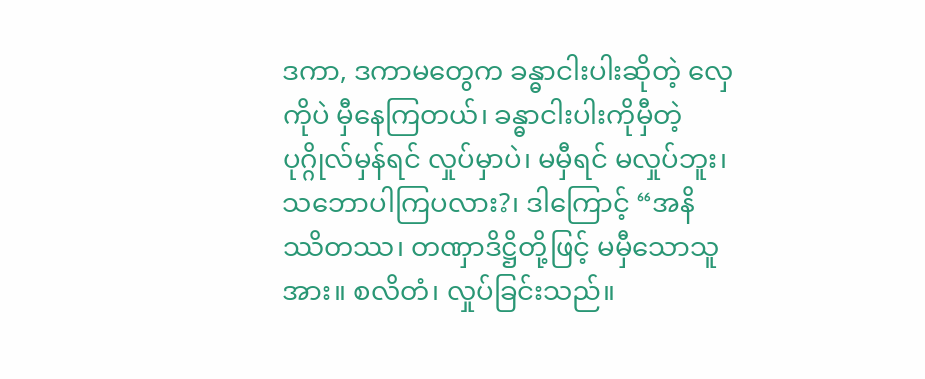ဒကာ, ဒကာမတွေက ခန္ဓာငါးပါးဆိုတဲ့ လှေကိုပဲ မှီနေကြတယ်၊ ခန္ဓာငါးပါးကိုမှီတဲ့ ပုဂ္ဂိုလ်မှန်ရင် လှုပ်မှာပဲ၊ မမှီရင် မလှုပ်ဘူး၊ သဘောပါကြပလား?၊ ဒါကြောင့် “အနိဿိတဿ၊ တဏှာဒိဋ္ဌိတို့ဖြင့် မမှီသောသူအား။ စလိတံ၊ လှုပ်ခြင်းသည်။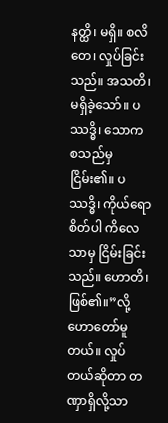နတ္ထိ၊ မရှိ။ စလိတေ၊ လှုပ်ခြင်းသည်။ အသတိ၊ မရှိခဲ့သော်။ ပဿဒ္ဓိ၊ သောက စသည်မှငြိမ်း၏။ ပဿဒ္ဓိ၊ ကိုယ်ရောစိတ်ပါ ကိလေသာမှ ငြိမ်းခြင်းသည်။ ဟောတိ၊ ဖြစ်၏။”လို့ ဟောတော်မူတယ်။ လှုပ်တယ်ဆိုတာ တဏှာရှိလို့သာ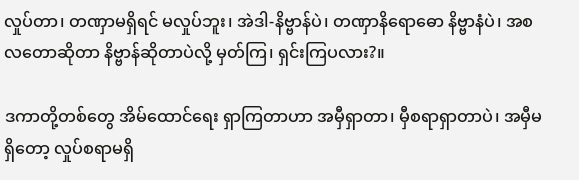လှုပ်တာ၊ တဏှာမရှိရင် မလှုပ်ဘူး၊ အဲဒါ-နိဗ္ဗာန်ပဲ၊ တဏှာနိရောဓော နိဗ္ဗာနံပဲ၊ အစလတောဆိုတာ နိဗ္ဗာန်ဆိုတာပဲလို့ မှတ်ကြ၊ ရှင်းကြပလား?။

ဒကာတို့တစ်တွေ အိမ်ထောင်ရေး ရှာကြတာဟာ အမှီရှာတာ၊ မှီစရာရှာတာပဲ၊ အမှီမရှိတော့ လှုပ်စရာမရှိ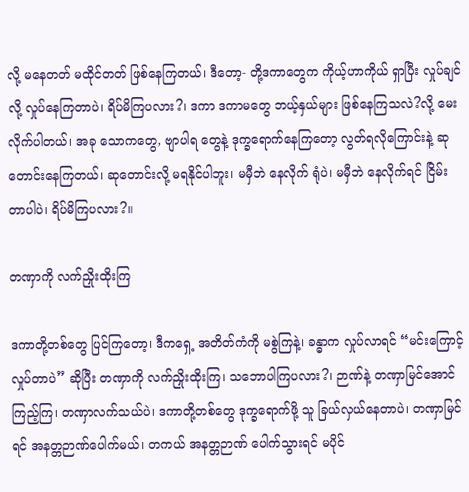လို့ မနေတတ် မထိုင်တတ် ဖြစ်နေကြတယ်၊ ဒီတော့- တို့ဒကာတွေက ကိုယ့်ဟာကိုယ် ရှာပြီး လှုပ်ချင်လို့ လှုပ်နေကြတာပဲ၊ ရိပ်မိကြပလား?၊ ဒကာ ဒကာမတွေ ဘယ့်နှယ်များ ဖြစ်နေကြသလဲ?လို့ မေးလိုက်ပါတယ်၊ အခု သောကတွေ, ဗျာပါရ တွေနဲ့ ဒုက္ခရောက်နေကြတော့ လွတ်ရလိုကြောင်းနဲ့ ဆုတောင်းနေကြတယ်၊ ဆုတောင်းလို့ မရနိုင်ပါဘူး၊ မမှီဘဲ နေလိုက် ရုံပဲ၊ မမှီဘဲ နေလိုက်ရင် ငြိမ်းတာပါပဲ၊ ရိပ်မိကြပလား?။

တဏှာကို လက်ညှိုးထိုးကြ

ဒကာတို့တစ်တွေ ပြင်ကြတော့၊ ဒီကရှေ့ အတိတ်ကံကို မစွဲကြနဲ့၊ ခန္ဓာက လှုပ်လာရင် “မင်းကြောင့်လှုပ်တာပဲ” ဆိုပြီး တဏှာကို လက်ညှိုးထိုးကြ၊ သဘောပါကြပလား?၊ ဉာဏ်နဲ့ တဏှာမြင်အောင်ကြည့်ကြ၊ တဏှာလက်သယ်ပဲ၊ ဒကာတို့တစ်တွေ ဒုက္ခရောက်ဖို့ သူ ခြယ်လှယ်နေတာပဲ၊ တဏှာမြင်ရင် အနတ္တဉာဏ်ပေါက်မယ်၊ တကယ် အနတ္တဉာဏ် ပေါက်သွားရင် မပိုင်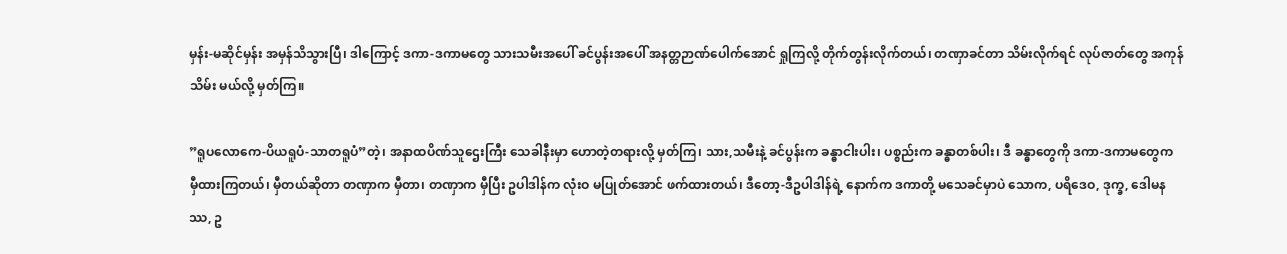မှန်း-မဆိုင်မှန်း အမှန်သိသွားပြီ၊ ဒါကြောင့် ဒကာ-ဒကာမတွေ သားသမီးအပေါ် ခင်ပွန်းအပေါ် အနတ္တဉာဏ်ပေါက်အောင် ရှုကြလို့ တိုက်တွန်းလိုက်တယ်၊ တဏှာခင်တာ သိမ်းလိုက်ရင် လုပ်ဇာတ်တွေ အကုန်သိမ်း မယ်လို့ မှတ်ကြ။

”ရူပလောကေ-ပိယရူပံ-သာတရူပံ”တဲ့၊ အနာထပိဏ်သူဌေးကြီး သေခါနီးမှာ ဟောတဲ့တရားလို့ မှတ်ကြ၊ သား,သမီးနဲ့ ခင်ပွန်းက ခန္ဓာငါးပါး၊ ပစ္စည်းက ခန္ဓာတစ်ပါး၊ ဒီ ခန္ဓာတွေကို ဒကာ-ဒကာမတွေက မှီထားကြတယ်၊ မှီတယ်ဆိုတာ တဏှာက မှီတာ၊ တဏှာက မှီပြီး ဥပါဒါန်က လုံးဝ မပြုတ်အောင် ဖက်ထားတယ်၊ ဒီတော့-ဒီဥပါဒါန်ရဲ့ နောက်က ဒကာတို့ မသေခင်မှာပဲ သောက, ပရိဒေဝ, ဒုက္ခ, ဒေါမနဿ, ဥ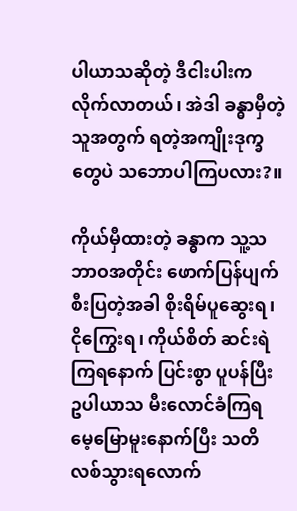ပါယာသဆိုတဲ့ ဒီငါးပါးက လိုက်လာတယ်၊ အဲဒါ ခန္ဓာမှီတဲ့သူအတွက် ရတဲ့အကျိုးဒုက္ခတွေပဲ သဘောပါကြပလား?။

ကိုယ်မှီထားတဲ့ ခန္ဓာက သူ့သဘာဝအတိုင်း ဖောက်ပြန်ပျက်စီးပြတဲ့အခါ စိုးရိမ်ပူဆွေးရ၊ ငိုကြွေးရ၊ ကိုယ်စိတ် ဆင်းရဲကြရနောက် ပြင်းစွာ ပူပန်ပြီး ဥပါယာသ မီးလောင်ခံကြရ မေ့မြောမူးနောက်ပြီး သတိလစ်သွားရလောက်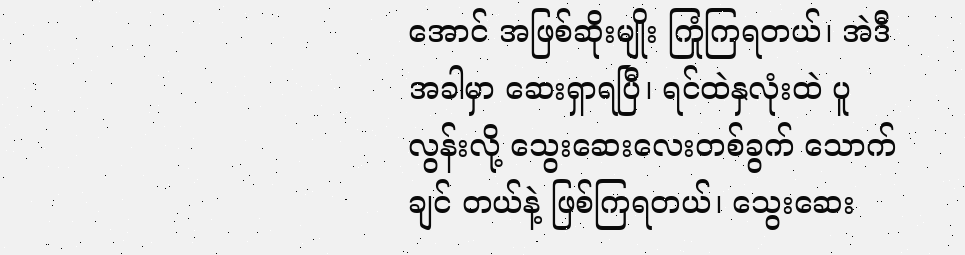အောင် အဖြစ်ဆိုးမျိုး ကြုံကြရတယ်၊ အဲဒီအခါမှာ ဆေးရှာရပြီ၊ ရင်ထဲနှလုံးထဲ ပူလွန်းလို့ သွေးဆေးလေးတစ်ခွက် သောက်ချင် တယ်နဲ့ ဖြစ်ကြရတယ်၊ သွေးဆေး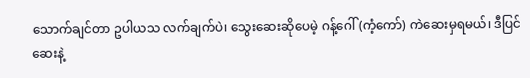သောက်ချင်တာ ဥပါယသ လက်ချက်ပဲ၊ သွေးဆေးဆိုပေမဲ့ ဂန့်ဂေါ် (ကံ့ကော်) ကဲဆေးမှရမယ်၊ ဒီပြင် ဆေးနဲ့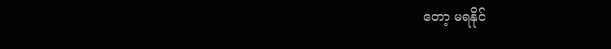တော့ မရနိုင်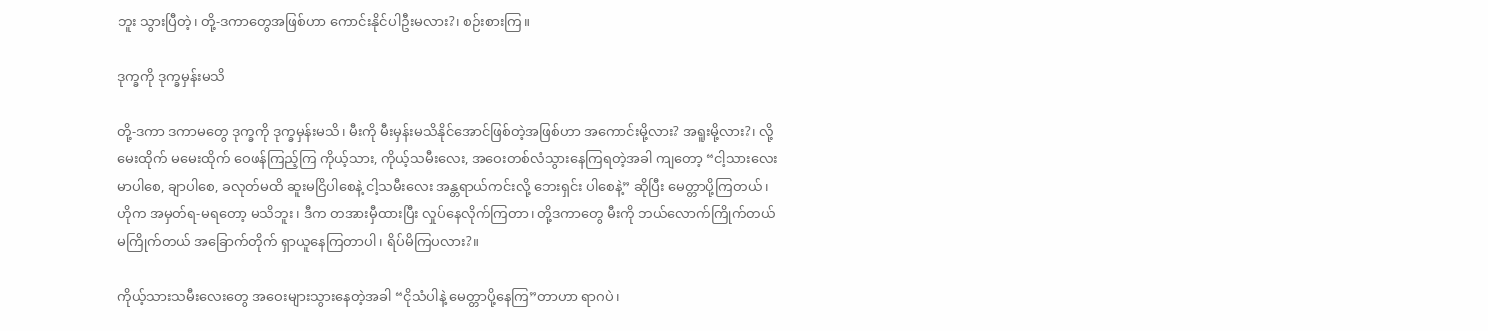ဘူး သွားပြီတဲ့၊ တို့-ဒကာတွေအဖြစ်ဟာ ကောင်းနိုင်ပါဦးမလား?၊ စဉ်းစားကြ။

ဒုက္ခကို ဒုက္ခမှန်းမသိ

တို့-ဒကာ ဒကာမတွေ ဒုက္ခကို ဒုက္ခမှန်းမသိ၊ မီးကို မီးမှန်းမသိနိုင်အောင်ဖြစ်တဲ့အဖြစ်ဟာ အကောင်းမို့လား? အရူးမို့လား?၊ လို့ မေးထိုက် မမေးထိုက် ဝေဖန်ကြည့်ကြ ကိုယ့်သား, ကိုယ့်သမီးလေး, အဝေးတစ်လံသွားနေကြရတဲ့အခါ ကျတော့ “ငါ့သားလေး မာပါစေ, ချာပါစေ, ခလုတ်မထိ ဆူးမငြိပါစေနဲ့ ငါ့သမီးလေး အန္တရာယ်ကင်းလို့ ဘေးရှင်း ပါစေနဲ့” ဆိုပြီး မေတ္တာပို့ကြတယ်၊ ဟိုက အမှတ်ရ-မရတော့ မသိဘူး၊ ဒီက တအားမှီထားပြီး လှုပ်နေလိုက်ကြတာ၊ တို့ဒကာတွေ မီးကို ဘယ်လောက်ကြိုက်တယ် မကြိုက်တယ် အခြောက်တိုက် ရှာယူနေကြတာပါ၊ ရိပ်မိကြပလား?။

ကိုယ့်သားသမီးလေးတွေ အဝေးများသွားနေတဲ့အခါ “ငိုသံပါနဲ့ မေတ္တာပို့နေကြ”တာဟာ ရာဂပဲ၊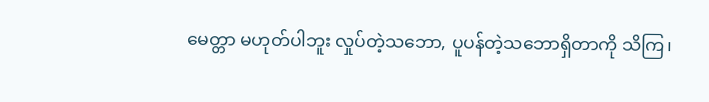မေတ္တာ မဟုတ်ပါဘူး လှုပ်တဲ့သဘော, ပူပန်တဲ့သဘောရှိတာကို သိကြ၊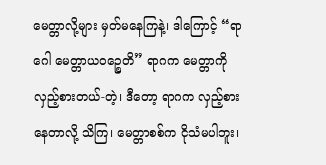မေတ္တာလို့များ မှတ်မနေကြနဲ့၊ ဒါကြောင့် “ရာဂေါ မေတ္တာယဝဉ္စေတိ” ရာဂက မေတ္တာကို လှည့်စားတယ်-တဲ့၊ ဒီတော့ ရာဂက လှည့်စားနေတာလို့ သိကြ၊ မေတ္တာစစ်က ငိုသံမပါဘူး၊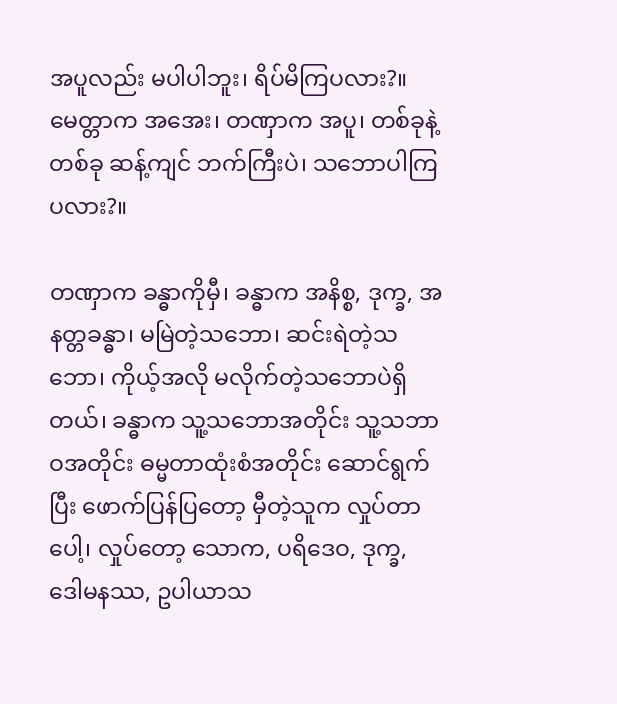အပူလည်း မပါပါဘူး၊ ရိပ်မိကြပလား?။ မေတ္တာက အအေး၊ တဏှာက အပူ၊ တစ်ခုနဲ့တစ်ခု ဆန့်ကျင် ဘက်ကြီးပဲ၊ သဘောပါကြပလား?။

တဏှာက ခန္ဓာကိုမှီ၊ ခန္ဓာက အနိစ္စ, ဒုက္ခ, အနတ္တခန္ဓာ၊ မမြဲတဲ့သဘော၊ ဆင်းရဲတဲ့သဘော၊ ကိုယ့်အလို မလိုက်တဲ့သဘောပဲရှိတယ်၊ ခန္ဓာက သူ့သဘောအတိုင်း သူ့သဘာဝအတိုင်း ဓမ္မတာထုံးစံအတိုင်း ဆောင်ရွက်ပြီး ဖောက်ပြန်ပြတော့ မှီတဲ့သူက လှုပ်တာပေါ့၊ လှုပ်တော့ သောက, ပရိဒေဝ, ဒုက္ခ, ဒေါမနဿ, ဥပါယာသ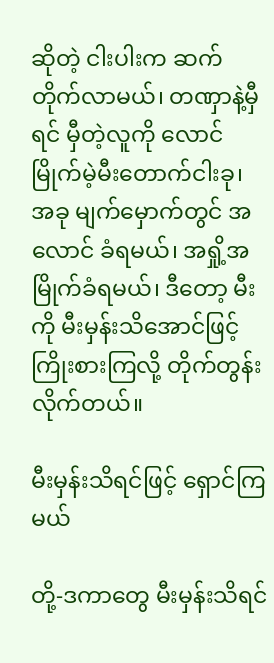ဆိုတဲ့ ငါးပါးက ဆက်တိုက်လာမယ်၊ တဏှာနဲ့မှီရင် မှီတဲ့လူကို လောင်မြိုက်မဲ့မီးတောက်ငါးခု၊ အခု မျက်မှောက်တွင် အလောင် ခံရမယ်၊ အရှို့အမြိုက်ခံရမယ်၊ ဒီတော့ မီးကို မီးမှန်းသိအောင်ဖြင့် ကြိုးစားကြလို့ တိုက်တွန်းလိုက်တယ်။

မီးမှန်းသိရင်ဖြင့် ရှောင်ကြမယ်

တို့-ဒကာတွေ မီးမှန်းသိရင်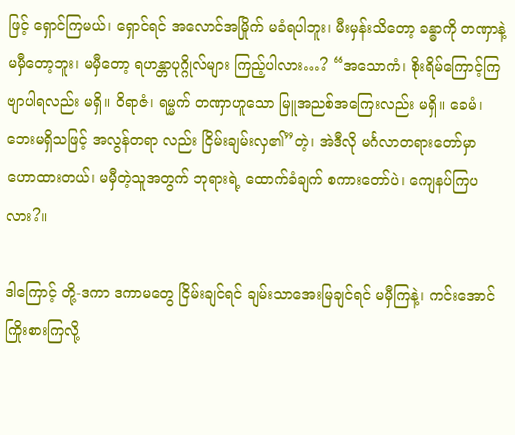ဖြင့် ရှောင်ကြမယ်၊ ရှောင်ရင် အလောင်အမြိုက် မခံရပါဘူး၊ မီးမှန်းသိတော့ ခန္ဓာကို တဏှာနဲ့ မမှီတော့ဘူး၊ မမှီတော့ ရဟန္တာပုဂ္ဂိုလ်များ ကြည့်ပါလား…? “အသောကံ၊ စိုးရိမ်ကြောင့်ကြ ဗျာပါရလည်း မရှိ။ ဝိရာဇံ၊ ရမ္မက် တဏှာဟူသော မြူအညစ်အကြေးလည်း မရှိ။ ခေမံ၊ ဘေးမရှိသဖြင့် အလွန်တရာ လည်း ငြိမ်းချမ်းလှ၏”တဲ့၊ အဲဒီလို မင်္ဂလာတရားတော်မှာ ဟောထားတယ်၊ မမှီတဲ့သူအတွက် ဘုရားရဲ့ ထောက်ခံချက် စကားတော်ပဲ၊ ကျေနပ်ကြပလား?။

ဒါကြောင့် တို့-ဒကာ ဒကာမတွေ ငြိမ်းချင်ရင် ချမ်းသာအေးမြချင်ရင် မမှီကြနဲ့၊ ကင်းအောင်ကြိုးစားကြလို့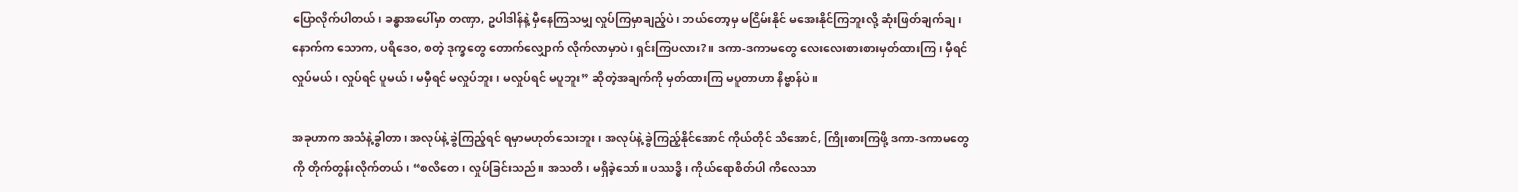ပြောလိုက်ပါတယ်၊ ခန္ဓာအပေါ်မှာ တဏှာ, ဥပါဒါန်နဲ့ မှီနေကြသမျှ လှုပ်ကြမှာချည့်ပဲ၊ ဘယ်တော့မှ မငြိမ်းနိုင် မအေးနိုင်ကြဘူးလို့ ဆုံးဖြတ်ချက်ချ၊ နောက်က သောက, ပရိဒေဝ, စတဲ့ ဒုက္ခတွေ တောက်လျှောက် လိုက်လာမှာပဲ၊ ရှင်းကြပလား?။ ဒကာ-ဒကာမတွေ လေးလေးစားစားမှတ်ထားကြ၊ မှီရင် လှုပ်မယ်၊ လှုပ်ရင် ပူမယ်၊ မမှီရင် မလှုပ်ဘူး၊ မလှုပ်ရင် မပူဘူး” ဆိုတဲ့အချက်ကို မှတ်ထားကြ မပူတာဟာ နိဗ္ဗာန်ပဲ။

အခုဟာက အသံနဲ့ခွါတာ၊ အလုပ်နဲ့ ခွဲကြည့်ရင် ရမှာမဟုတ်သေးဘူး၊ အလုပ်နဲ့ ခွဲကြည့်နိုင်အောင် ကိုယ်တိုင် သိအောင်, ကြိုးစားကြဖို့ ဒကာ-ဒကာမတွေကို တိုက်တွန်းလိုက်တယ်၊ “စလိတေ၊ လှုပ်ခြင်းသည်။ အသတိ၊ မရှိခဲ့သော်။ ပဿဒ္ဓိ၊ ကိုယ်ရောစိတ်ပါ ကိလေသာ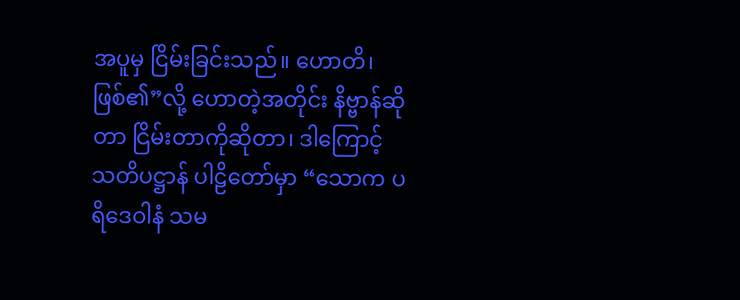အပူမှ ငြိမ်းခြင်းသည်။ ဟောတိ၊ ဖြစ်၏”လို့ ဟောတဲ့အတိုင်း နိဗ္ဗာန်ဆိုတာ ငြိမ်းတာကိုဆိုတာ၊ ဒါကြောင့် သတိပဋ္ဌာန် ပါဠိတော်မှာ “သောက ပရိဒေဝါနံ သမ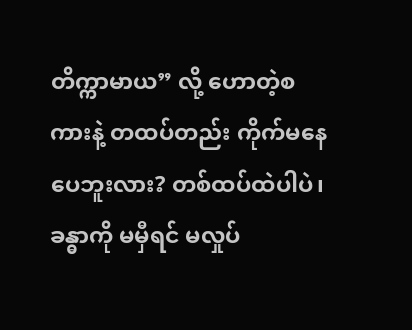တိက္ကာမာယ” လို့ ဟောတဲ့စကားနဲ့ တထပ်တည်း ကိုက်မနေပေဘူးလား? တစ်ထပ်ထဲပါပဲ၊ ခန္ဓာကို မမှီရင် မလှုပ်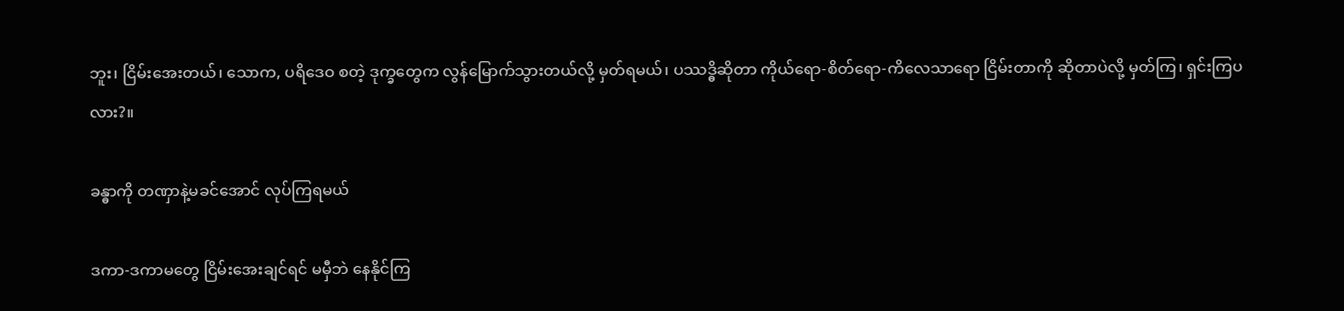ဘူး၊ ငြိမ်းအေးတယ်၊ သောက, ပရိဒေဝ စတဲ့ ဒုက္ခတွေက လွန်မြောက်သွားတယ်လို့ မှတ်ရမယ်၊ ပဿဒ္ဓိဆိုတာ ကိုယ်ရော-စိတ်ရော-ကိလေသာရော ငြိမ်းတာကို ဆိုတာပဲလို့ မှတ်ကြ၊ ရှင်းကြပလား?။

ခန္ဓာကို တဏှာနဲ့မခင်အောင် လုပ်ကြရမယ်

ဒကာ-ဒကာမတွေ ငြိမ်းအေးချင်ရင် မမှီဘဲ နေနိုင်ကြ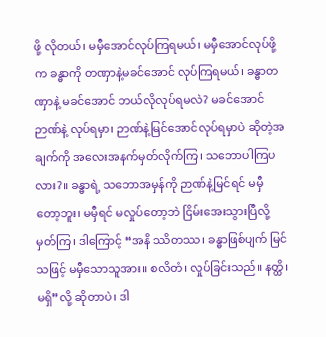ဖို့ လိုတယ်၊ မမှီအောင်လုပ်ကြရမယ်၊ မမှီအောင်လုပ်ဖို့က ခန္ဓာကို တဏှာနဲ့မခင်အောင် လုပ်ကြရမယ်၊ ခန္ဓာတဏှာနဲ့ မခင်အောင် ဘယ်လိုလုပ်ရမလဲ? မခင်အောင် ဉာဏ်နဲ့ လုပ်ရမှာ၊ ဉာဏ်နဲ့မြင်အောင်လုပ်ရမှာပဲ ဆိုတဲ့အချက်ကို အလေးအနက်မှတ်လိုက်ကြ၊ သဘောပါကြပလား?။ ခန္ဓာရဲ့ သဘောအမှန်ကို ဉာဏ်နဲ့မြင်ရင် မမှီတော့ဘူး၊ မမှီရင် မလှုပ်တော့ဘဲ ငြိမ်းအေးသွားပြီလို့ မှတ်ကြ၊ ဒါကြောင့် “အနိ ဿိတဿ၊ ခန္ဓာဖြစ်ပျက် မြင်သဖြင့် မမှီသောသူအား။ စလိတံ၊ လှုပ်ခြင်းသည်။ နတ္ထိ၊ မရှိ”လို့ ဆိုတာပဲ၊ ဒါ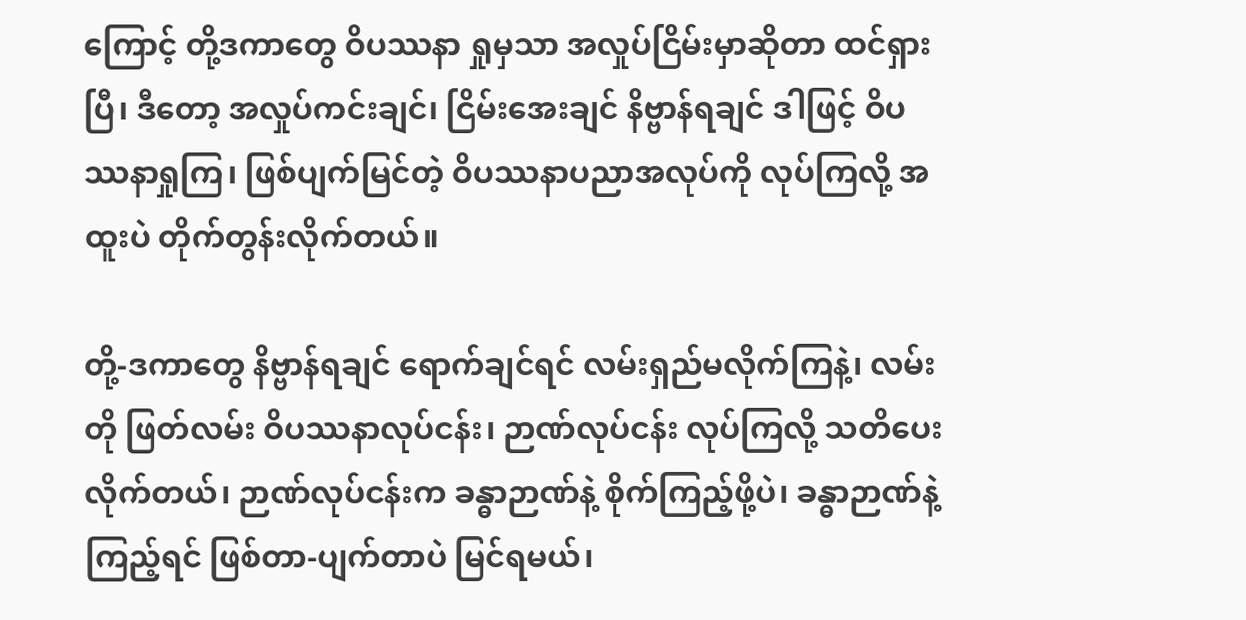ကြောင့် တို့ဒကာတွေ ဝိပဿနာ ရှုမှသာ အလှုပ်ငြိမ်းမှာဆိုတာ ထင်ရှားပြီ၊ ဒီတော့ အလှုပ်ကင်းချင်၊ ငြိမ်းအေးချင် နိဗ္ဗာန်ရချင် ဒါဖြင့် ဝိပဿနာရှုကြ၊ ဖြစ်ပျက်မြင်တဲ့ ဝိပဿနာပညာအလုပ်ကို လုပ်ကြလို့ အထူးပဲ တိုက်တွန်းလိုက်တယ်။

တို့-ဒကာတွေ နိဗ္ဗာန်ရချင် ရောက်ချင်ရင် လမ်းရှည်မလိုက်ကြနဲ့၊ လမ်းတို ဖြတ်လမ်း ဝိပဿနာလုပ်ငန်း၊ ဉာဏ်လုပ်ငန်း လုပ်ကြလို့ သတိပေးလိုက်တယ်၊ ဉာဏ်လုပ်ငန်းက ခန္ဓာဉာဏ်နဲ့ စိုက်ကြည့်ဖို့ပဲ၊ ခန္ဓာဉာဏ်နဲ့ ကြည့်ရင် ဖြစ်တာ-ပျက်တာပဲ မြင်ရမယ်၊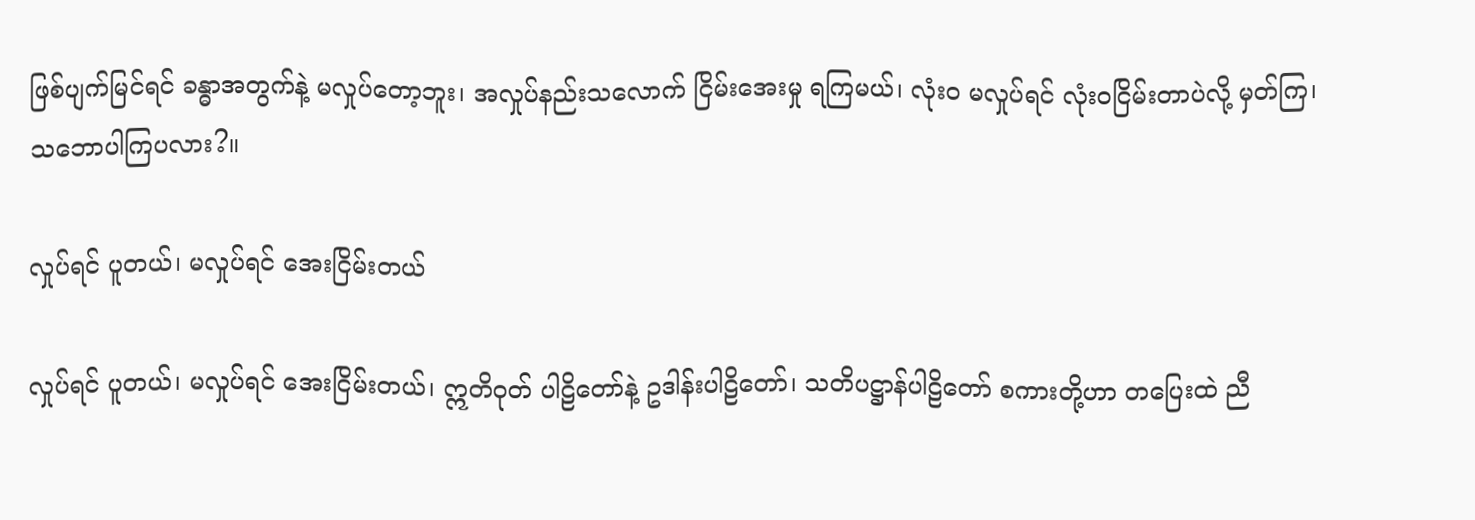ဖြစ်ပျက်မြင်ရင် ခန္ဓာအတွက်နဲ့ မလှုပ်တော့ဘူး၊ အလှုပ်နည်းသလောက် ငြိမ်းအေးမှု ရကြမယ်၊ လုံးဝ မလှုပ်ရင် လုံးဝငြိမ်းတာပဲလို့ မှတ်ကြ၊ သဘောပါကြပလား?။

လှုပ်ရင် ပူတယ်၊ မလှုပ်ရင် အေးငြိမ်းတယ်

လှုပ်ရင် ပူတယ်၊ မလှုပ်ရင် အေးငြိမ်းတယ်၊ ဣတိဝုတ် ပါဠိတော်နဲ့ ဥဒါန်းပါဠိတော်၊ သတိပဋ္ဌာန်ပါဠိတော် စကားတို့ဟာ တပြေးထဲ ညီ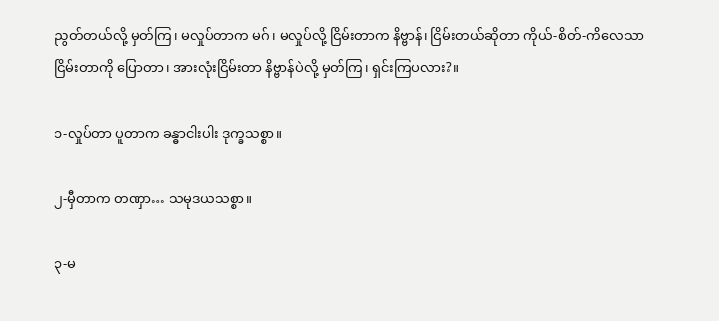ညွတ်တယ်လို့ မှတ်ကြ၊ မလှုပ်တာက မဂ်၊ မလှုပ်လို့ ငြိမ်းတာက နိဗ္ဗာန်၊ ငြိမ်းတယ်ဆိုတာ ကိုယ်-စိတ်-ကိလေသာ ငြိမ်းတာကို ပြောတာ၊ အားလုံးငြိမ်းတာ နိဗ္ဗာန်ပဲလို့ မှတ်ကြ၊ ရှင်းကြပလား?။

၁-လှုပ်တာ ပူတာက ခန္ဓာငါးပါး ဒုက္ခသစ္စာ။

၂-မှီတာက တဏှာ… သမုဒယသစ္စာ။

၃-မ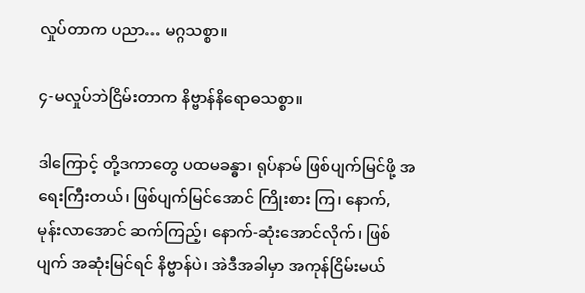လှုပ်တာက ပညာ… မဂ္ဂသစ္စာ။

၄-မလှုပ်ဘဲငြိမ်းတာက နိဗ္ဗာန်နိရောဓသစ္စာ။

ဒါကြောင့် တို့ဒကာတွေ ပထမခန္ဓာ၊ ရုပ်နာမ် ဖြစ်ပျက်မြင်ဖို့ အရေးကြီးတယ်၊ ဖြစ်ပျက်မြင်အောင် ကြိုးစား ကြ၊ နောက်, မုန်းလာအောင် ဆက်ကြည့်၊ နောက်-ဆုံးအောင်လိုက်၊ ဖြစ် ပျက် အဆုံးမြင်ရင် နိဗ္ဗာန်ပဲ၊ အဲဒီအခါမှာ အကုန်ငြိမ်းမယ်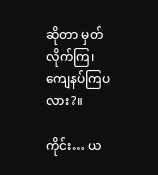ဆိုတာ မှတ်လိုက်ကြ၊ ကျေနပ်ကြပလား?။

ကိုင်း… ယ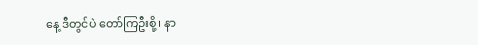နေ့ ဒီတွင်ပဲ တော်ကြဦးစို့၊ နာ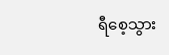ရီစေ့သွား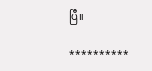ပြီ။

**********